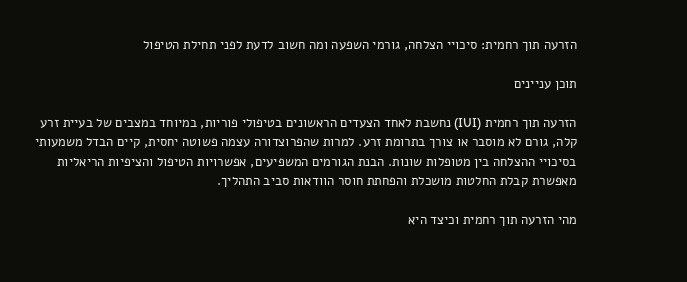הזרעה תוך רחמית: סיכויי הצלחה, גורמי השפעה ומה חשוב לדעת לפני תחילת הטיפול

תוכן עניינים

הזרעה תוך רחמית (IUI) נחשבת לאחד הצעדים הראשונים בטיפולי פוריות, במיוחד במצבים של בעיית זרע קלה, גורם לא מוסבר או צורך בתרומת זרע. למרות שהפרוצדורה עצמה פשוטה יחסית, קיים הבדל משמעותי בסיכויי ההצלחה בין מטופלות שונות. הבנת הגורמים המשפיעים, אפשרויות הטיפול והציפיות הריאליות מאפשרת קבלת החלטות מושכלת והפחתת חוסר הוודאות סביב התהליך.

מהי הזרעה תוך רחמית וכיצד היא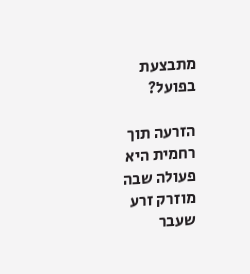מתבצעת בפועל?

הזרעה תוך רחמית היא פעולה שבה מוזרק זרע שעבר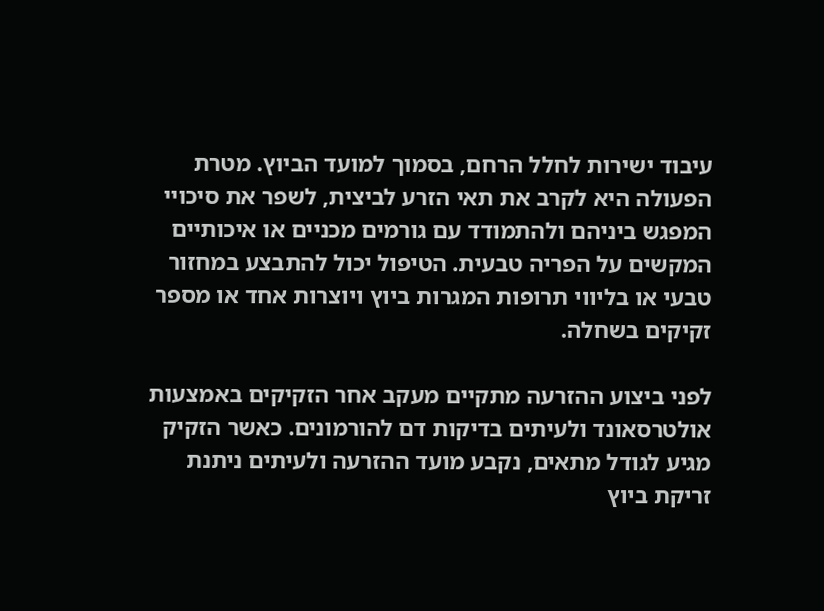עיבוד ישירות לחלל הרחם, בסמוך למועד הביוץ. מטרת הפעולה היא לקרב את תאי הזרע לביצית, לשפר את סיכויי המפגש ביניהם ולהתמודד עם גורמים מכניים או איכותיים המקשים על הפריה טבעית. הטיפול יכול להתבצע במחזור טבעי או בליווי תרופות המגרות ביוץ ויוצרות אחד או מספר זקיקים בשחלה.

לפני ביצוע ההזרעה מתקיים מעקב אחר הזקיקים באמצעות אולטרסאונד ולעיתים בדיקות דם להורמונים. כאשר הזקיק מגיע לגודל מתאים, נקבע מועד ההזרעה ולעיתים ניתנת זריקת ביוץ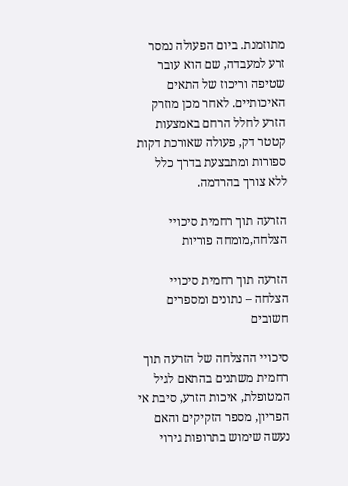מתוזמנת. ביום הפעולה נמסר זרע למעבדה, שם הוא עובר שטיפה וריכוז של התאים האיכותיים. לאחר מכן מוזרק הזרע לחלל הרחם באמצעות קטטר דק, פעולה שאורכת דקות ספורות ומתבצעת בדרך כלל ללא צורך בהרדמה.

הזרעה תוך רחמית סיכויי הצלחה,מומחה פוריות

הזרעה תוך רחמית סיכויי הצלחה – נתונים ומספרים חשובים

סיכויי ההצלחה של הזרעה תוך רחמית משתנים בהתאם לגיל המטופלת, איכות הזרע, סיבת אי הפריון, מספר הזקיקים והאם נעשה שימוש בתרופות גירוי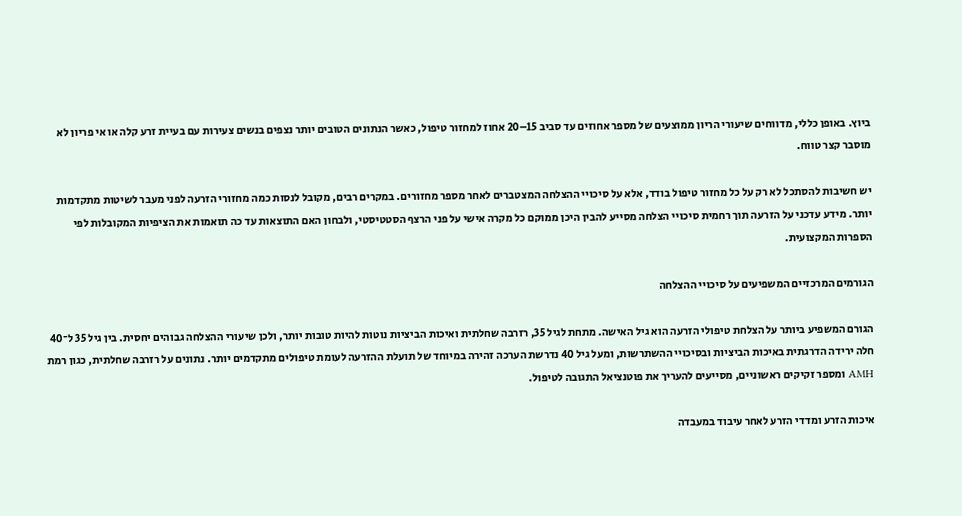ביוץ. באופן כללי, מדווחים שיעורי הריון ממוצעים של מספר אחוזים עד סביב 15–20 אחוז למחזור טיפול, כאשר הנתונים הטובים יותר נצפים בנשים צעירות עם בעיית זרע קלה או אי פריון לא מוסבר קצר טווח.

יש חשיבות להסתכל לא רק על כל מחזור טיפול בודד, אלא על סיכויי ההצלחה המצטברים לאחר מספר מחזורים. במקרים רבים, מקובל לנסות כמה מחזורי הזרעה לפני מעבר לשיטות מתקדמות יותר. מידע עדכני על הזרעה תוך רחמית סיכויי הצלחה מסייע להבין היכן ממוקם כל מקרה אישי על פני הרצף הסטטיסטי, ולבחון האם התוצאות עד כה תואמות את הציפיות המקובלות לפי הספרות המקצועית.

הגורמים המרכזיים המשפיעים על סיכויי ההצלחה

הגורם המשפיע ביותר על הצלחת טיפולי הזרעה הוא גיל האישה. מתחת לגיל 35, רזרבה שחלתית ואיכות הביציות נוטות להיות טובות יותר, ולכן שיעורי ההצלחה גבוהים יחסית. בין גיל 35 ל־40 חלה ירידה הדרגתית באיכות הביציות ובסיכויי ההשתרשות, ומעל גיל 40 נדרשת הערכה זהירה במיוחד של תועלת ההזרעה לעומת טיפולים מתקדמים יותר. נתונים על רזרבה שחלתית, כגון רמת AMH ומספר זקיקים ראשוניים, מסייעים להעריך את פוטנציאל התגובה לטיפול.

איכות הזרע ומדדי הזרע לאחר עיבוד במעבדה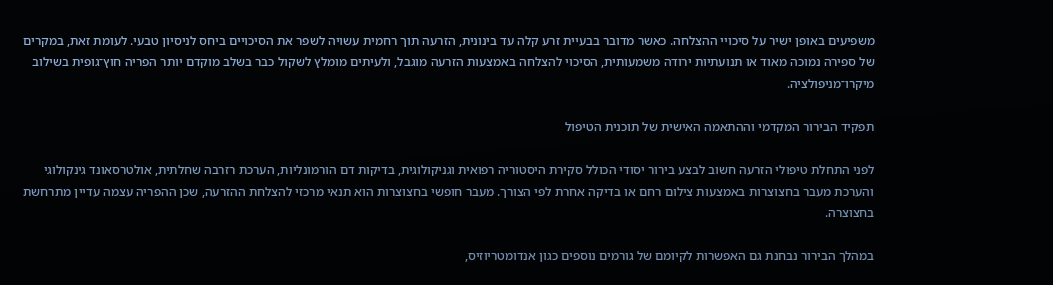משפיעים באופן ישיר על סיכויי ההצלחה. כאשר מדובר בבעיית זרע קלה עד בינונית, הזרעה תוך רחמית עשויה לשפר את הסיכויים ביחס לניסיון טבעי. לעומת זאת, במקרים של ספירה נמוכה מאוד או תנועתיות ירודה משמעותית, הסיכוי להצלחה באמצעות הזרעה מוגבל, ולעיתים מומלץ לשקול כבר בשלב מוקדם יותר הפריה חוץ־גופית בשילוב מיקרו־מניפולציה.

תפקיד הבירור המקדמי וההתאמה האישית של תוכנית הטיפול

לפני התחלת טיפולי הזרעה חשוב לבצע בירור יסודי הכולל סקירת היסטוריה רפואית וגניקולוגית, בדיקות דם הורמונליות, הערכת רזרבה שחלתית, אולטרסאונד גינקולוגי והערכת מעבר בחצוצרות באמצעות צילום רחם או בדיקה אחרת לפי הצורך. מעבר חופשי בחצוצרות הוא תנאי מרכזי להצלחת ההזרעה, שכן ההפריה עצמה עדיין מתרחשת בחצוצרה.

במהלך הבירור נבחנת גם האפשרות לקיומם של גורמים נוספים כגון אנדומטריוזיס,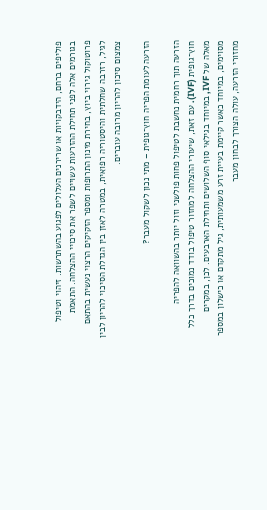פוליפים ברחם, הידבקויות או שרירנים העלולים לפגוע בהשתרשות. זיהוי וטיפול בגורמים אלה לפני תחילת ההזרעות עשויים לשפר את סיכויי ההצלחה. התאמת פרוטוקול גירוי ביוץ, בחירת מינון התרופות ומספר הזקיקים הרצוי נעשית בהתאם לגיל, רזרבה שחלתית והיסטוריה רפואית, במטרה לאזן בין הגדלת הסיכוי להריון לבין צמצום סיכון להריון מרובה עוברים.

הזרעה לעומת הפריה חוץ־גופית – מתי נכון לשקול מעבר?

הזרעה תוך רחמית נחשבת לטיפול פחות פולשני וזול יותר בהשוואה להפריה חוץ־גופית (IVF). עם זאת, שיעורי ההצלחה למחזור טיפול בודד נמוכים בדרך כלל מאלה של IVF, במיוחד בגילאי סוף השלושים ותחילת הארבעים. לכן, במקרים מסוימים, במיוחד כאשר קיימת בעיית זרע משמעותית, גיל מתקדם או כישלון במספר מחזורי הזרעה, עולה הצורך לבחון מעבר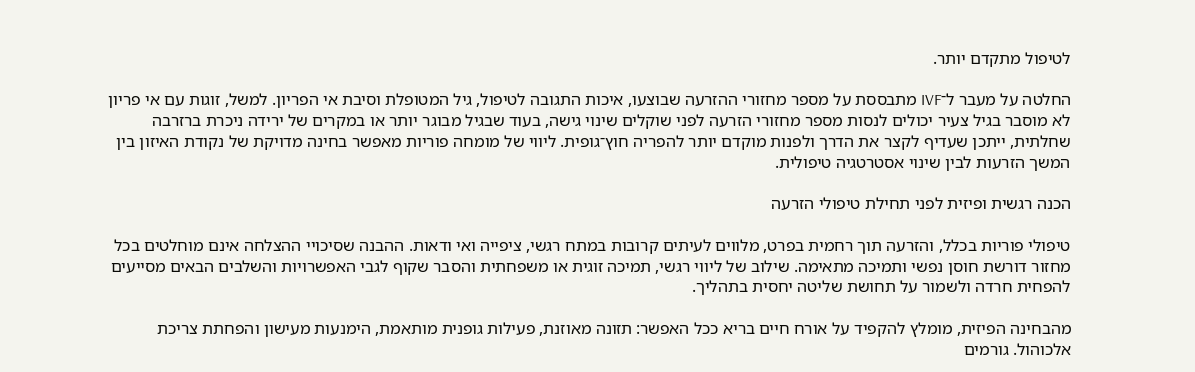לטיפול מתקדם יותר.

החלטה על מעבר ל־IVF מתבססת על מספר מחזורי ההזרעה שבוצעו, איכות התגובה לטיפול, גיל המטופלת וסיבת אי הפריון. למשל, זוגות עם אי פריון לא מוסבר בגיל צעיר יכולים לנסות מספר מחזורי הזרעה לפני שוקלים שינוי גישה, בעוד שבגיל מבוגר יותר או במקרים של ירידה ניכרת ברזרבה שחלתית, ייתכן שעדיף לקצר את הדרך ולפנות מוקדם יותר להפריה חוץ־גופית. ליווי של מומחה פוריות מאפשר בחינה מדויקת של נקודת האיזון בין המשך הזרעות לבין שינוי אסטרטגיה טיפולית.

הכנה רגשית ופיזית לפני תחילת טיפולי הזרעה

טיפולי פוריות בכלל, והזרעה תוך רחמית בפרט, מלווים לעיתים קרובות במתח רגשי, ציפייה ואי ודאות. ההבנה שסיכויי ההצלחה אינם מוחלטים בכל מחזור דורשת חוסן נפשי ותמיכה מתאימה. שילוב של ליווי רגשי, תמיכה זוגית או משפחתית והסבר שקוף לגבי האפשרויות והשלבים הבאים מסייעים להפחית חרדה ולשמור על תחושת שליטה יחסית בתהליך.

מהבחינה הפיזית, מומלץ להקפיד על אורח חיים בריא ככל האפשר: תזונה מאוזנת, פעילות גופנית מותאמת, הימנעות מעישון והפחתת צריכת אלכוהול. גורמים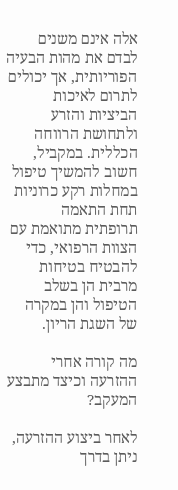אלה אינם משנים לבדם את מהות הבעיה הפוריותית, אך יכולים לתרום לאיכות הביציות והזרע ולתחושת הרווחה הכללית. במקביל, חשוב להמשיך טיפול במחלות רקע כרוניות תחת התאמה תרופתית מתואמת עם הצוות הרפואי, כדי להבטיח בטיחות מרבית הן בשלב הטיפול והן במקרה של השגת הריון.

מה קורה אחרי ההזרעה וכיצד מתבצע המעקב?

לאחר ביצוע ההזרעה, ניתן בדרך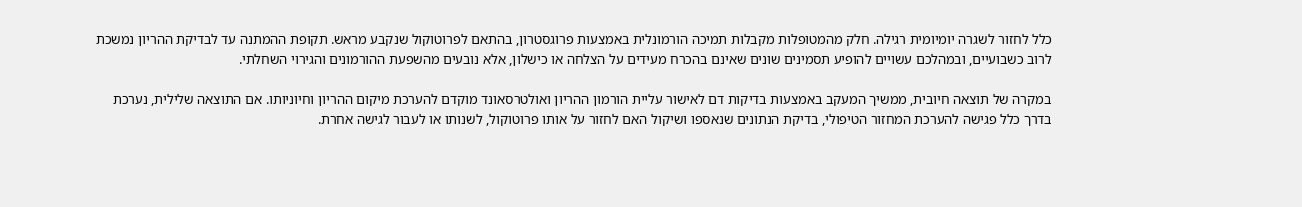כלל לחזור לשגרה יומיומית רגילה. חלק מהמטופלות מקבלות תמיכה הורמונלית באמצעות פרוגסטרון, בהתאם לפרוטוקול שנקבע מראש. תקופת ההמתנה עד לבדיקת ההריון נמשכת לרוב כשבועיים, ובמהלכם עשויים להופיע תסמינים שונים שאינם בהכרח מעידים על הצלחה או כישלון, אלא נובעים מהשפעת ההורמונים והגירוי השחלתי.

במקרה של תוצאה חיובית, ממשיך המעקב באמצעות בדיקות דם לאישור עליית הורמון ההריון ואולטרסאונד מוקדם להערכת מיקום ההריון וחיוניותו. אם התוצאה שלילית, נערכת בדרך כלל פגישה להערכת המחזור הטיפולי, בדיקת הנתונים שנאספו ושיקול האם לחזור על אותו פרוטוקול, לשנותו או לעבור לגישה אחרת.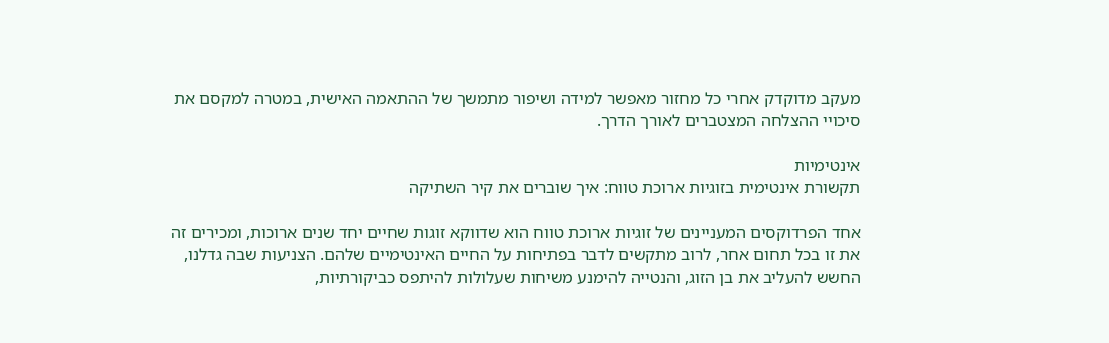מעקב מדוקדק אחרי כל מחזור מאפשר למידה ושיפור מתמשך של ההתאמה האישית, במטרה למקסם את סיכויי ההצלחה המצטברים לאורך הדרך.

אינטימיות
תקשורת אינטימית בזוגיות ארוכת טווח: איך שוברים את קיר השתיקה

אחד הפרדוקסים המעניינים של זוגיות ארוכת טווח הוא שדווקא זוגות שחיים יחד שנים ארוכות, ומכירים זה את זו בכל תחום אחר, לרוב מתקשים לדבר בפתיחות על החיים האינטימיים שלהם. הצניעות שבה גדלנו, החשש להעליב את בן הזוג, והנטייה להימנע משיחות שעלולות להיתפס כביקורתיות,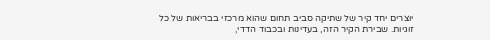יוצרים יחד קיר של שתיקה סביב תחום שהוא מרכזי בבריאות של כל זוגיות. שבירת הקיר הזה, בעדינות ובכבוד הדדי,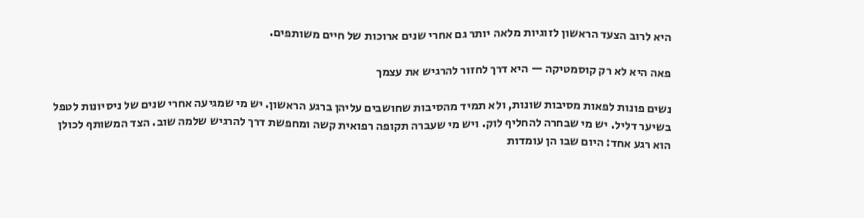היא לרוב הצעד הראשון לזוגיות מלאה יותר גם אחרי שנים ארוכות של חיים משותפים.

פאה היא לא רק קוסמטיקה — היא דרך לחזור להרגיש את עצמך

נשים פונות לפאות מסיבות שונות, ולא תמיד מהסיבות שחושבים עליהן ברגע הראשון. יש מי שמגיעה אחרי שנים של ניסיונות לטפל בשיער דליל. יש מי שבחרה להחליף לוק. ויש מי שעברה תקופה רפואית קשה ומחפשת דרך להרגיש שלמה שוב. הצד המשותף לכולן הוא רגע אחד: היום שבו הן עומדות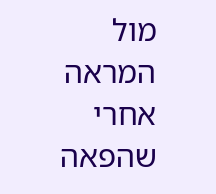מול המראה אחרי שהפאה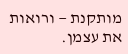מותקנת — ורואות את עצמן.